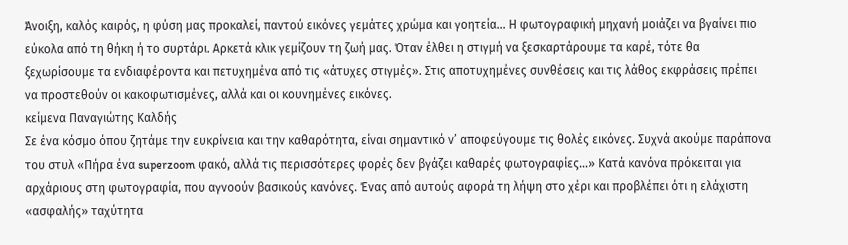Άνοιξη, καλός καιρός, η φύση μας προκαλεί, παντού εικόνες γεμάτες χρώμα και γοητεία… Η φωτογραφική μηχανή μοιάζει να βγαίνει πιο εύκολα από τη θήκη ή το συρτάρι. Αρκετά κλικ γεμίζουν τη ζωή μας. Όταν έλθει η στιγμή να ξεσκαρτάρουμε τα καρέ, τότε θα ξεχωρίσουμε τα ενδιαφέροντα και πετυχημένα από τις «άτυχες στιγμές». Στις αποτυχημένες συνθέσεις και τις λάθος εκφράσεις πρέπει να προστεθούν οι κακοφωτισμένες, αλλά και οι κουνημένες εικόνες.
κείμενα Παναγιώτης Καλδής
Σε ένα κόσμο όπου ζητάμε την ευκρίνεια και την καθαρότητα, είναι σημαντικό ν’ αποφεύγουμε τις θολές εικόνες. Συχνά ακούμε παράπονα του στυλ «Πήρα ένα superzoom φακό, αλλά τις περισσότερες φορές δεν βγάζει καθαρές φωτογραφίες…» Κατά κανόνα πρόκειται για αρχάριους στη φωτογραφία, που αγνοούν βασικούς κανόνες. Ένας από αυτούς αφορά τη λήψη στο χέρι και προβλέπει ότι η ελάχιστη «ασφαλής» ταχύτητα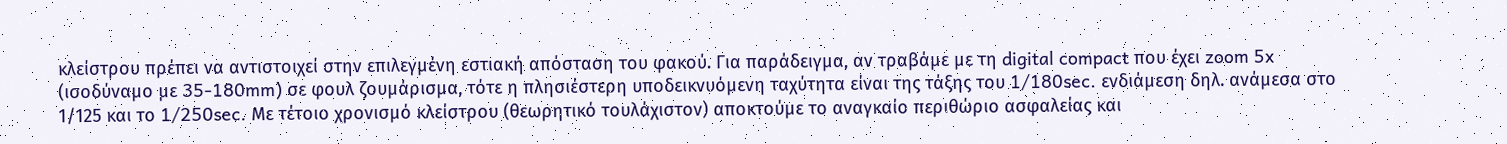κλείστρου πρέπει να αντιστοιχεί στην επιλεγμένη εστιακή απόσταση του φακού. Για παράδειγμα, αν τραβάμε με τη digital compact που έχει zoom 5x (ισοδύναμο με 35-180mm) σε φουλ ζουμάρισμα, τότε η πλησιέστερη υποδεικνυόμενη ταχύτητα είναι της τάξης του 1/180sec. ενδιάμεση δηλ. ανάμεσα στο 1/125 και το 1/250sec. Mε τέτοιο χρονισμό κλείστρου (θεωρητικό τουλάχιστον) αποκτούμε το αναγκαίο περιθώριο ασφαλείας και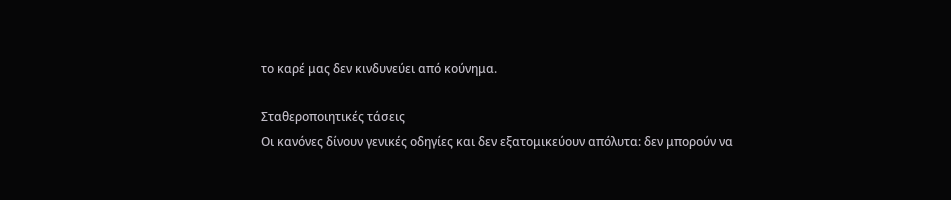το καρέ μας δεν κινδυνεύει από κούνημα.

Σταθεροποιητικές τάσεις
Οι κανόνες δίνουν γενικές οδηγίες και δεν εξατομικεύουν απόλυτα: δεν μπορούν να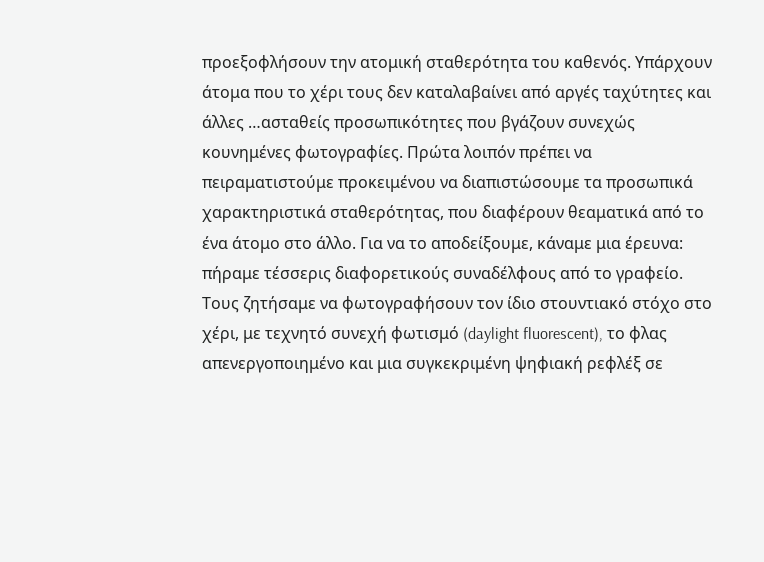προεξοφλήσουν την ατομική σταθερότητα του καθενός. Υπάρχουν άτομα που το χέρι τους δεν καταλαβαίνει από αργές ταχύτητες και άλλες …ασταθείς προσωπικότητες που βγάζουν συνεχώς κουνημένες φωτογραφίες. Πρώτα λοιπόν πρέπει να πειραματιστούμε προκειμένου να διαπιστώσουμε τα προσωπικά χαρακτηριστικά σταθερότητας, που διαφέρουν θεαματικά από το ένα άτομο στο άλλο. Για να το αποδείξουμε, κάναμε μια έρευνα: πήραμε τέσσερις διαφορετικούς συναδέλφους από το γραφείο. Tους ζητήσαμε να φωτογραφήσουν τον ίδιο στουντιακό στόχο στο χέρι, με τεχνητό συνεχή φωτισμό (daylight fluorescent), το φλας απενεργοποιημένο και μια συγκεκριμένη ψηφιακή ρεφλέξ σε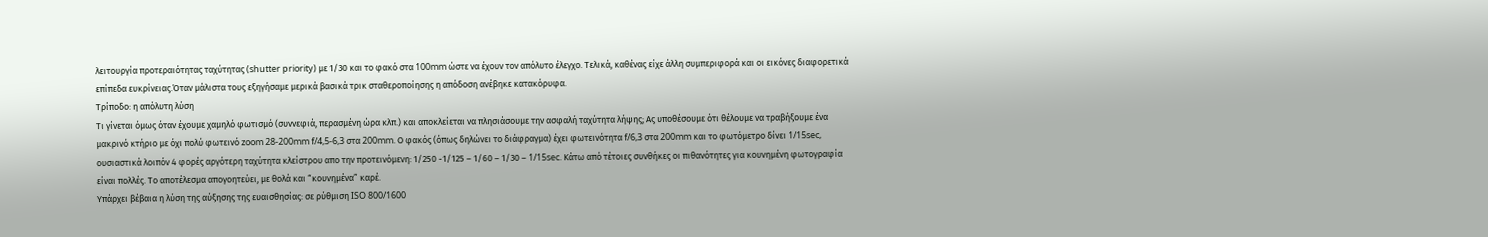λειτουργία προτεραιότητας ταχύτητας (shutter priority) με 1/30 και το φακό στα 100mm ώστε να έχουν τον απόλυτο έλεγχο. Τελικά, καθένας είχε άλλη συμπεριφορά και οι εικόνες διαφορετικά επίπεδα ευκρίνειας.Όταν μάλιστα τους εξηγήσαμε μερικά βασικά τρικ σταθεροποίησης η απόδοση ανέβηκε κατακόρυφα.
Τρίποδο: η απόλυτη λύση
Τι γίνεται όμως όταν έχουμε χαμηλό φωτισμό (συννεφιά, περασμένη ώρα κλπ.) και αποκλείεται να πλησιάσουμε την ασφαλή ταχύτητα λήψης; Ας υποθέσουμε ότι θέλουμε να τραβήξουμε ένα μακρινό κτήριο με όχι πολύ φωτεινό zoom 28-200mm f/4,5-6,3 στα 200mm. Ο φακός (όπως δηλώνει το διάφραγμα) έχει φωτεινότητα f/6,3 στα 200mm και το φωτόμετρο δίνει 1/15sec, ουσιαστικά λοιπόν 4 φορές αργότερη ταχύτητα κλείστρου απο την προτεινόμενη: 1/250 -1/125 – 1/60 – 1/30 – 1/15sec. Kάτω από τέτοιες συνθήκες οι πιθανότητες για κουνημένη φωτογραφία είναι πολλές. Το αποτέλεσμα απογοητεύει, με θολά και “κουνημένα” καρέ.
Υπάρχει βέβαια η λύση της αύξησης της ευαισθησίας: σε ρύθμιση ISO 800/1600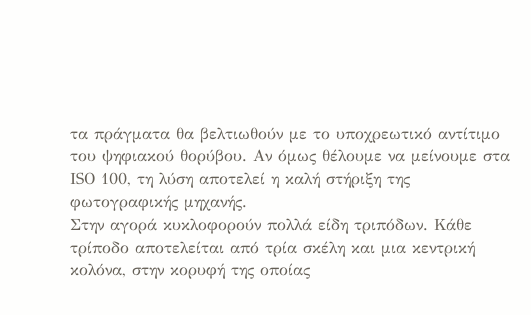τα πράγματα θα βελτιωθούν με το υποχρεωτικό αντίτιμο του ψηφιακού θορύβου. Αν όμως θέλουμε να μείνουμε στα ΙSO 100, τη λύση αποτελεί η καλή στήριξη της φωτογραφικής μηχανής.
Στην αγορά κυκλοφορούν πολλά είδη τριπόδων. Κάθε τρίποδο αποτελείται από τρία σκέλη και μια κεντρική κολόνα, στην κορυφή της οποίας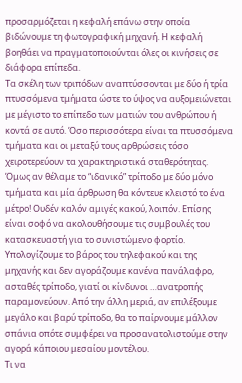προσαρμόζεται η κεφαλή επάνω στην οποία βιδώνουμε τη φωτογραφική μηχανή. Η κεφαλή βοηθάει να πραγματοποιούνται όλες οι κινήσεις σε διάφορα επίπεδα.
Τα σκέλη των τριπόδων αναπτύσσονται με δύο ή τρία πτυσσόμενα τμήματα ώστε το ύψος να αυξομειώνεται με μέγιστο το επίπεδο των ματιών του ανθρώπου ή κοντά σε αυτό. Όσο περισσότερα είναι τα πτυσσόμενα τμήματα και οι μεταξύ τους αρθρώσεις τόσο χειροτερεύουν τα χαρακτηριστικά σταθερότητας. Όμως αν θέλαμε το “ιδανικό” τρίποδο με δύο μόνο τμήματα και μία άρθρωση θα κόντευε κλειστό το ένα μέτρο! Ουδέν καλόν αμιγές κακού, λοιπόν. Επίσης είναι σοφό να ακολουθήσουμε τις συμβουλές του κατασκευαστή για το συνιστώμενο φορτίο. Υπολογίζουμε το βάρος του τηλεφακού και της μηχανής και δεν αγοράζουμε κανένα πανάλαφρο, ασταθές τρίποδο, γιατί οι κίνδυνοι …ανατροπής παραμονεύουν. Από την άλλη μεριά, αν επιλέξουμε μεγάλο και βαρύ τρίποδο, θα το παίρνουμε μάλλον σπάνια οπότε συμφέρει να προσανατολιστούμε στην αγορά κάποιου μεσαίου μοντέλου.
Τι να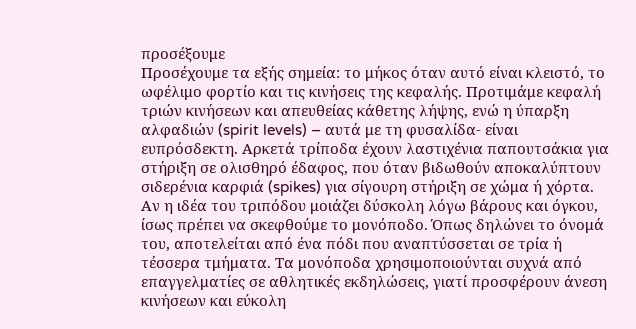προσέξουμε
Προσέχουμε τα εξής σημεία: το μήκος όταν αυτό είναι κλειστό, το ωφέλιμο φορτίο και τις κινήσεις της κεφαλής. Προτιμάμε κεφαλή τριών κινήσεων και απευθείας κάθετης λήψης, ενώ η ύπαρξη αλφαδιών (spirit levels) – αυτά με τη φυσαλίδα- είναι ευπρόσδεκτη. Αρκετά τρίποδα έχουν λαστιχένια παπουτσάκια για στήριξη σε ολισθηρό έδαφος, που όταν βιδωθούν αποκαλύπτουν σιδερένια καρφιά (spikes) για σίγουρη στήριξη σε χώμα ή χόρτα.
Αν η ιδέα του τριπόδου μοιάζει δύσκολη λόγω βάρους και όγκου, ίσως πρέπει να σκεφθούμε το μονόποδο. Όπως δηλώνει το όνομά του, αποτελείται από ένα πόδι που αναπτύσσεται σε τρία ή τέσσερα τμήματα. Τα μονόποδα χρησιμοποιούνται συχνά από επαγγελματίες σε αθλητικές εκδηλώσεις, γιατί προσφέρουν άνεση κινήσεων και εύκολη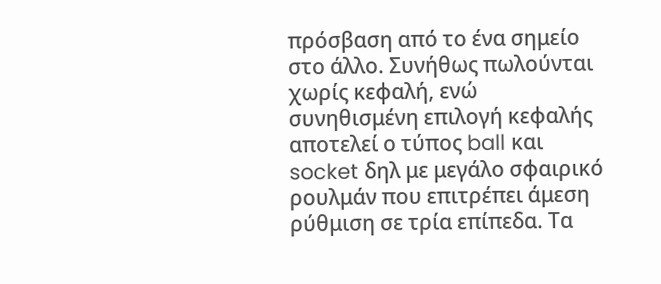πρόσβαση από το ένα σημείο στο άλλο. Συνήθως πωλούνται χωρίς κεφαλή, ενώ συνηθισμένη επιλογή κεφαλής αποτελεί ο τύπος ball και socket δηλ με μεγάλο σφαιρικό ρουλμάν που επιτρέπει άμεση ρύθμιση σε τρία επίπεδα. Τα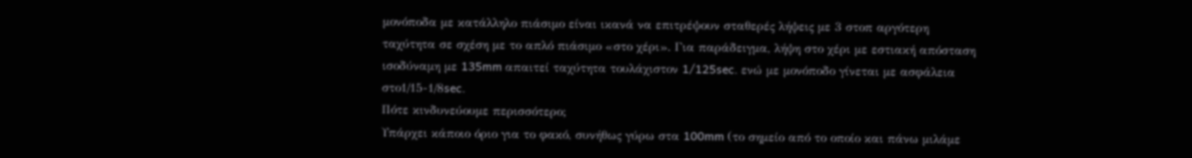μονόποδα με κατάλληλο πιάσιμο είναι ικανά να επιτρέψουν σταθερές λήψεις με 3 στοπ αργότερη ταχύτητα σε σχέση με το απλό πιάσιμο «στο χέρι». Για παράδειγμα, λήψη στο χέρι με εστιακή απόσταση ισοδύναμη με 135mm απαιτεί ταχύτητα τουλάχιστον 1/125sec. ενώ με μονόποδο γίνεται με ασφάλεια στο1/15-1/8sec.
Πότε κινδυνεύουμε περισσότερο;
Υπάρχει κάποιο όριο για το φακό, συνήθως γύρω στα 100mm (το σημείο από το οποίο και πάνω μιλάμε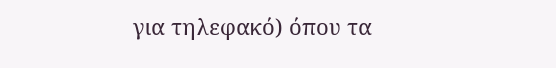για τηλεφακό) όπου τα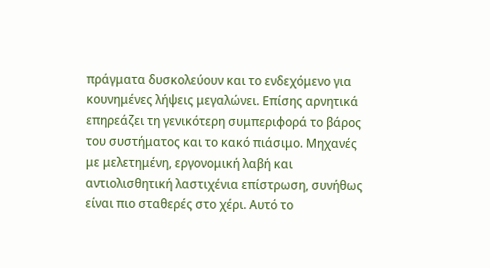πράγματα δυσκολεύουν και το ενδεχόμενο για κουνημένες λήψεις μεγαλώνει. Επίσης αρνητικά επηρεάζει τη γενικότερη συμπεριφορά το βάρος του συστήματος και το κακό πιάσιμο. Mηχανές με μελετημένη, εργονομική λαβή και αντιολισθητική λαστιχένια επίστρωση, συνήθως είναι πιο σταθερές στο χέρι. Αυτό το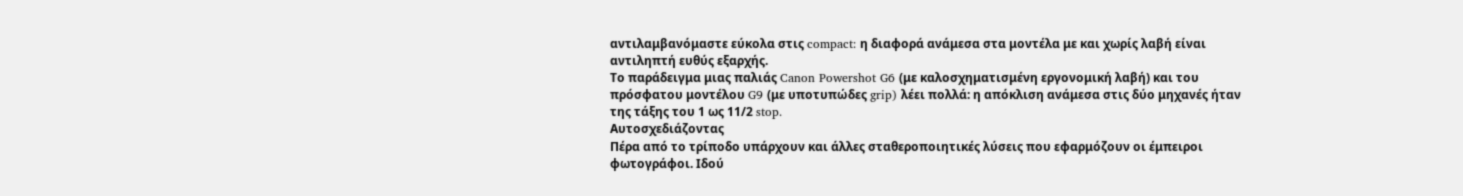αντιλαμβανόμαστε εύκολα στις compact: η διαφορά ανάμεσα στα μοντέλα με και χωρίς λαβή είναι αντιληπτή ευθύς εξαρχής.
Tο παράδειγμα μιας παλιάς Canon Powershot G6 (με καλοσχηματισμένη εργονομική λαβή) και του πρόσφατου μοντέλου G9 (με υποτυπώδες grip) λέει πολλά: η απόκλιση ανάμεσα στις δύο μηχανές ήταν της τάξης του 1 ως 11/2 stop.
Αυτοσχεδιάζοντας
Πέρα από το τρίποδο υπάρχουν και άλλες σταθεροποιητικές λύσεις που εφαρμόζουν οι έμπειροι φωτογράφοι. Ιδού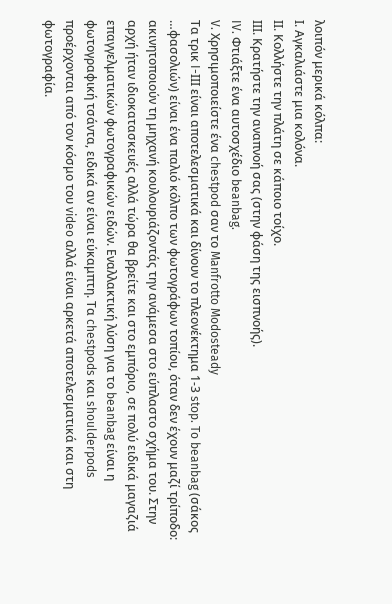λοιπόν μερικά κόλπα:
Ι. Αγκαλιάστε μια κολόνα.
ΙΙ. Κολλήστε την πλάτη σε κάποιο τοίχο.
ΙΙΙ. Κρατήστε την αναπνοή σας (στην φάση της εισπνοής).
IV. Φτιάξτε ένα αυτοσχέδιο beanbag.
V. Χρησιμοποιείστε ένα chestpod σαν το Manfrotto Modosteady
Tα τρικ I-ΙΙΙ είναι αποτελεσματικά και δίνουν το πλεονέκτημα 1-3 stop. To beanbag (σάκος …φασολιών) είναι ένα παλιό κόλπο των φωτογράφων τοπίου, όταν δεν έχουν μαζί τρίποδο: ακινητοποιούν τη μηχανή κουλουριάζοντάς την ανάμεσα στο εύπλαστο σχήμα του. Στην αρχή ήταν ιδιοκατασκευές αλλά τώρα θα βρείτε και στο εμπόριο, σε πολύ ειδικά μαγαζιά επαγγελματικών φωτογραφικών ειδών. Εναλλακτική λύση για το beanbag είναι η φωτογραφική τσάντα, ειδικά αν είναι εύκαμπτη. Τα chestpods και shoulderpods προέρχονται από τον κόσμο του video αλλά είναι αρκετά αποτελεσματικά και στη φωτογραφία.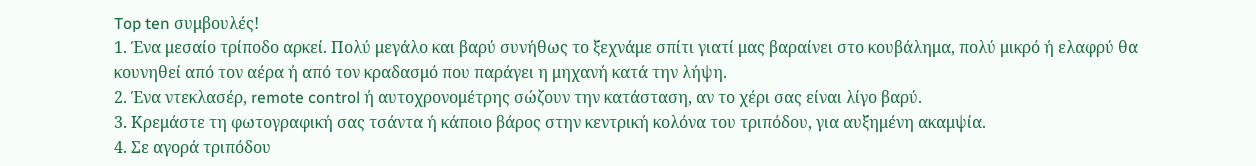Top ten συμβουλές!
1. Ένα μεσαίο τρίποδο αρκεί. Πολύ μεγάλο και βαρύ συνήθως το ξεχνάμε σπίτι γιατί μας βαραίνει στο κουβάλημα, πολύ μικρό ή ελαφρύ θα κουνηθεί από τον αέρα ή από τον κραδασμό που παράγει η μηχανή κατά την λήψη.
2. Ένα ντεκλασέρ, remote control ή αυτοχρονομέτρης σώζουν την κατάσταση, αν το χέρι σας είναι λίγο βαρύ.
3. Κρεμάστε τη φωτογραφική σας τσάντα ή κάποιο βάρος στην κεντρική κολόνα του τριπόδου, για αυξημένη ακαμψία.
4. Σε αγορά τριπόδου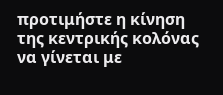προτιμήστε η κίνηση της κεντρικής κολόνας να γίνεται με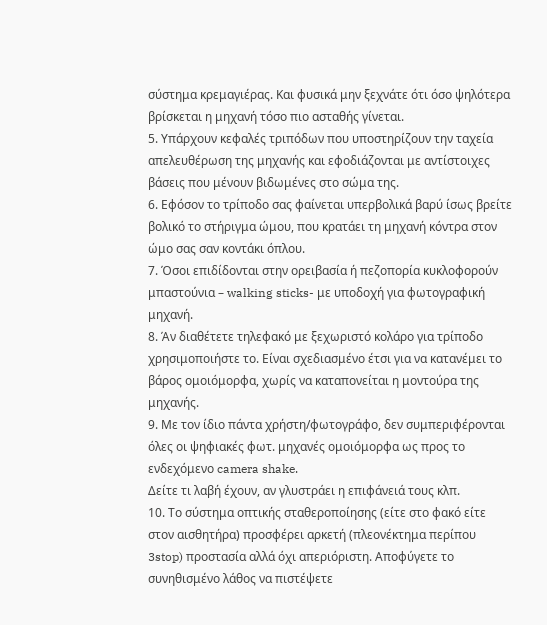σύστημα κρεμαγιέρας. Και φυσικά μην ξεχνάτε ότι όσο ψηλότερα βρίσκεται η μηχανή τόσο πιο ασταθής γίνεται.
5. Υπάρχουν κεφαλές τριπόδων που υποστηρίζουν την ταχεία απελευθέρωση της μηχανής και εφοδιάζονται με αντίστοιχες βάσεις που μένουν βιδωμένες στο σώμα της.
6. Εφόσον το τρίποδο σας φαίνεται υπερβολικά βαρύ ίσως βρείτε βολικό το στήριγμα ώμου, που κρατάει τη μηχανή κόντρα στον ώμο σας σαν κοντάκι όπλου.
7. Όσοι επιδίδονται στην ορειβασία ή πεζοπορία κυκλοφορούν μπαστούνια – walking sticks- με υποδοχή για φωτογραφική μηχανή.
8. Άν διαθέτετε τηλεφακό με ξεχωριστό κολάρο για τρίποδο χρησιμοποιήστε το. Είναι σχεδιασμένο έτσι για να κατανέμει το βάρος ομοιόμορφα, χωρίς να καταπονείται η μοντούρα της μηχανής.
9. Με τον ίδιο πάντα χρήστη/φωτογράφο, δεν συμπεριφέρονται όλες οι ψηφιακές φωτ. μηχανές ομοιόμορφα ως προς το ενδεχόμενο camera shake.
Δείτε τι λαβή έχουν, αν γλυστράει η επιφάνειά τους κλπ.
10. Το σύστημα οπτικής σταθεροποίησης (είτε στο φακό είτε στον αισθητήρα) προσφέρει αρκετή (πλεονέκτημα περίπου 3stop) προστασία αλλά όχι απεριόριστη. Αποφύγετε το συνηθισμένο λάθος να πιστέψετε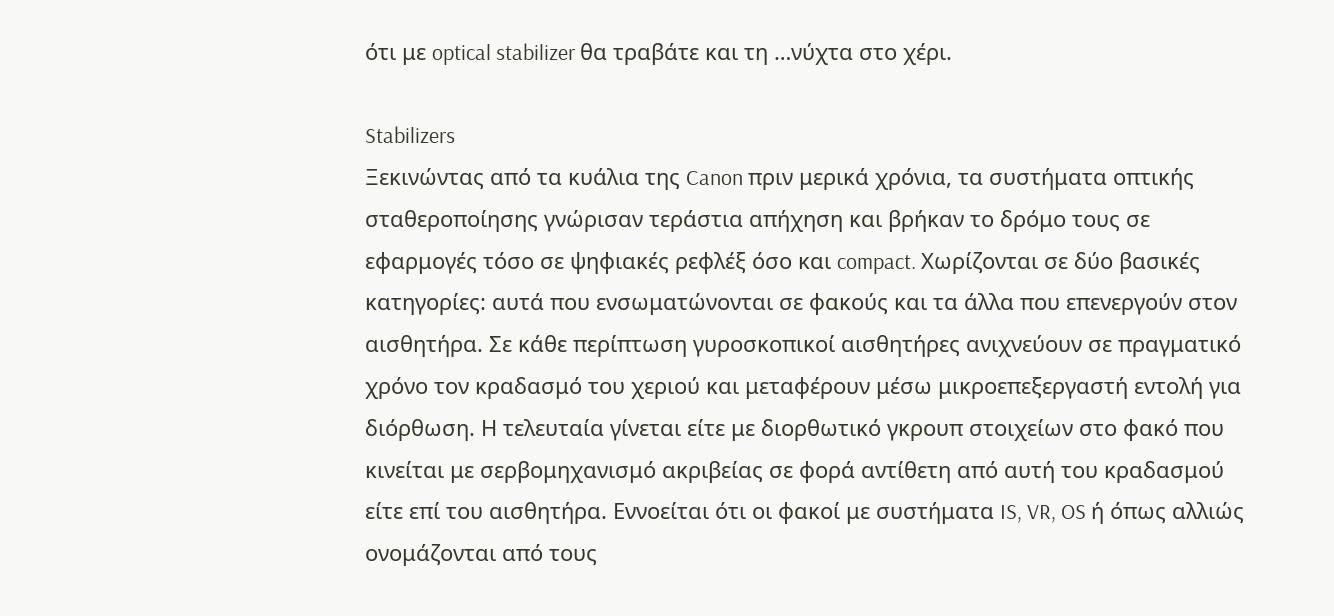ότι με optical stabilizer θα τραβάτε και τη …νύχτα στο χέρι.

Stabilizers
Ξεκινώντας από τα κυάλια της Canon πριν μερικά χρόνια, τα συστήματα οπτικής σταθεροποίησης γνώρισαν τεράστια απήχηση και βρήκαν το δρόμο τους σε εφαρμογές τόσο σε ψηφιακές ρεφλέξ όσο και compact. Χωρίζονται σε δύο βασικές κατηγορίες: αυτά που ενσωματώνονται σε φακούς και τα άλλα που επενεργούν στον αισθητήρα. Σε κάθε περίπτωση γυροσκοπικοί αισθητήρες ανιχνεύουν σε πραγματικό χρόνο τον κραδασμό του χεριού και μεταφέρουν μέσω μικροεπεξεργαστή εντολή για διόρθωση. Η τελευταία γίνεται είτε με διορθωτικό γκρουπ στοιχείων στο φακό που κινείται με σερβομηχανισμό ακριβείας σε φορά αντίθετη από αυτή του κραδασμού είτε επί του αισθητήρα. Εννοείται ότι οι φακοί με συστήματα IS, VR, OS ή όπως αλλιώς ονομάζονται από τους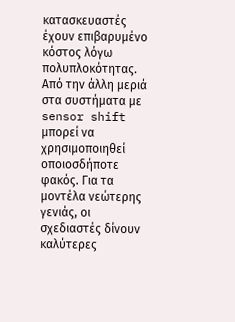κατασκευαστές έχουν επιβαρυμένο κόστος λόγω πολυπλοκότητας. Από την άλλη μεριά στα συστήματα με sensor shift μπορεί να χρησιμοποιηθεί οποιοσδήποτε φακός. Για τα μοντέλα νεώτερης γενιάς, οι σχεδιαστές δίνουν καλύτερες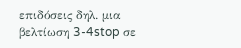επιδόσεις δηλ. μια βελτίωση 3-4stop σε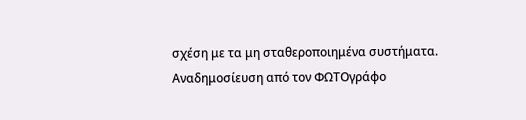σχέση με τα μη σταθεροποιημένα συστήματα.
Αναδημοσίευση από τον ΦΩΤΟγράφο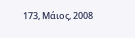173, Μάιος, 2008